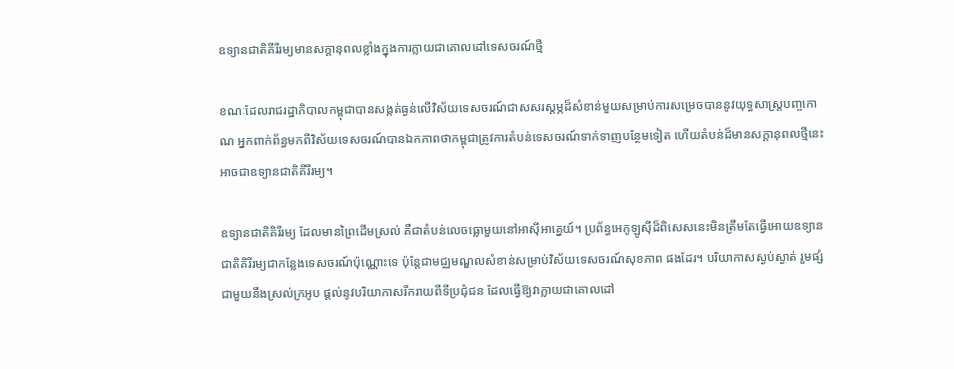ឧទ្យានជាតិគីរីរម្យមានសក្តានុពលខ្លាំងក្នុងការក្លាយជាគោលដៅទេសចរណ៍ថ្មី

ខណៈដែលរាជរដ្ឋាភិបាលកម្ពុជាបានសង្កត់ធ្ងន់លើវិស័យទេសចរណ៍ជាសសរស្តម្ភដ៏សំខាន់មួយសម្រាប់ការសម្រេចបាននូវយុទ្ធសាស្ត្របញ្ចកោណ អ្នកពាក់ព័ន្ធមកពីវិស័យទេសចរណ៍បានឯកភាពថាកម្ពុជាត្រូវការតំបន់ទេសចរណ៍ទាក់ទាញបន្ថែមទៀត ហើយតំបន់ដ៏មានសក្តានុពលថ្មីនេះអាចជាឧទ្យានជាតិគីរីរម្យ។

ឧទ្យានជាតិគិរីរម្យ ដែលមានព្រៃដើមស្រល់ គឺជាតំបន់លេចធ្លោមួយនៅអាស៊ីអាគ្នេយ៍។ ប្រព័ន្ធអេកូឡូស៊ីដ៏ពិសេសនេះមិនត្រឹមតែធ្វើអោយឧទ្យានជាតិគិរីរម្យជាកន្លែងទេសចរណ៍ប៉ុណ្ណោះទេ ប៉ុន្តែជាមជ្ឈមណ្ឌលសំខាន់សម្រាប់វិស័យទេសចរណ៍សុខភាព ផងដែរ។ បរិយាកាសស្ងប់ស្ងាត់ រួមផ្សំជាមួយនឹងស្រល់ក្រអូប ផ្តល់នូវបរិយាកាសរីករាយពីទីប្រជុំជន ដែលធ្វើឱ្យវាក្លាយជាគោលដៅ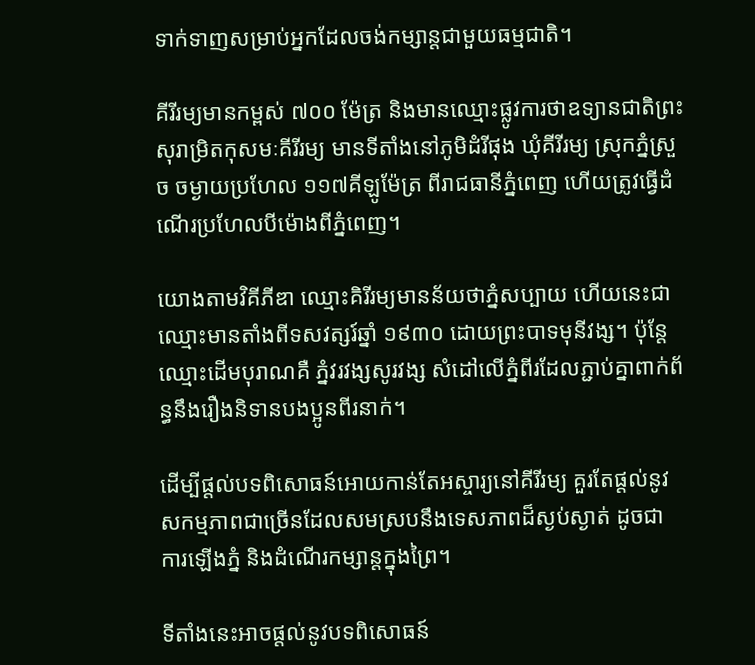ទាក់ទាញសម្រាប់អ្នកដែលចង់កម្សាន្តជាមួយធម្មជាតិ។

គីរីរម្យមានកម្ពស់ ៧០០ ម៉ែត្រ និងមានឈ្មោះផ្លូវការថាឧទ្យានជាតិព្រះសុរាម្រិតកុសមៈគីរីរម្យ មានទីតាំងនៅភូមិដំរីផុង ឃុំគីរីរម្យ ស្រុកភ្នំស្រួច ចម្ងាយប្រហែល ១១៧គីឡូម៉ែត្រ ពីរាជធានីភ្នំពេញ ហើយត្រូវធ្វើដំណើរប្រហែលបីម៉ោងពីភ្នំពេញ។

យោងតាមវិគីភីឌា ឈ្មោះគិរីរម្យមានន័យថាភ្នំសប្បាយ ហើយនេះជាឈ្មោះមានតាំងពីទសវត្សរ៍ឆ្នាំ ១៩៣០ ដោយព្រះបាទមុនីវង្ស។ ប៉ុន្តែ ឈ្មោះដើមបុរាណគឺ ភ្នំវរវង្សសូរវង្ស សំដៅលើភ្នំពីរដែលភ្ជាប់គ្នាពាក់ព័ន្ធនឹងរឿងនិទានបងប្អូនពីរនាក់។

ដើម្បីផ្តល់បទពិសោធន៍អោយកាន់តែអស្ចារ្យនៅគីរីរម្យ គួរតែផ្តល់នូវសកម្មភាពជាច្រើនដែលសមស្របនឹងទេសភាពដ៏ស្ងប់ស្ងាត់ ដូចជា ការឡើងភ្នំ និងដំណើរកម្សាន្តក្នុងព្រៃ។

ទីតាំងនេះអាចផ្តល់នូវបទពិសោធន៍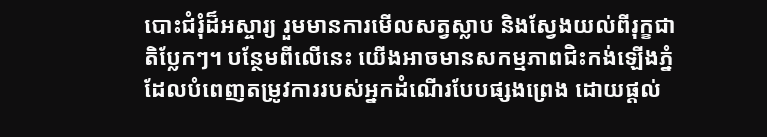បោះជំរុំដ៏អស្ចារ្យ រួមមានការមើលសត្វស្លាប និងស្វែងយល់ពីរុក្ខជាតិប្លែកៗ។ បន្ថែមពីលើនេះ យើងអាចមានសកម្មភាពជិះកង់ឡើងភ្នំដែលបំពេញតម្រូវការរបស់អ្នកដំណើរបែបផ្សងព្រេង ដោយផ្តល់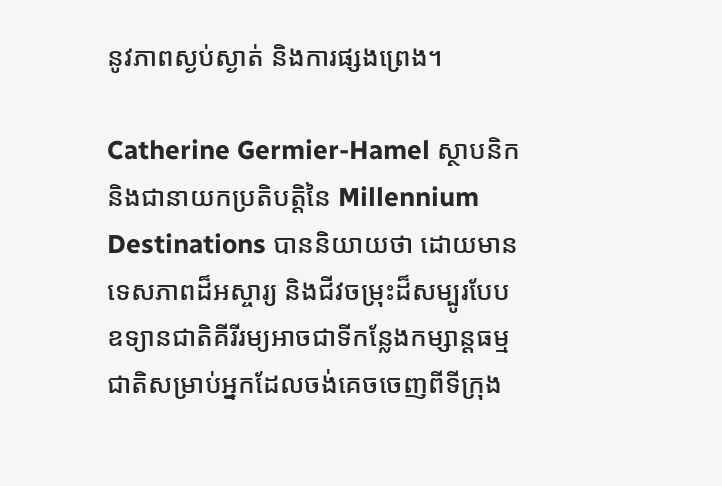នូវភាពស្ងប់ស្ងាត់ និងការផ្សងព្រេង។

Catherine Germier-Hamel ស្ថាបនិក និងជានាយកប្រតិបត្តិនៃ Millennium Destinations បាននិយាយថា ដោយមានទេសភាពដ៏អស្ចារ្យ និងជីវចម្រុះដ៏សម្បូរបែប ឧទ្យានជាតិគីរីរម្យអាចជាទីកន្លែងកម្សាន្តធម្មជាតិសម្រាប់អ្នកដែលចង់គេចចេញពីទីក្រុង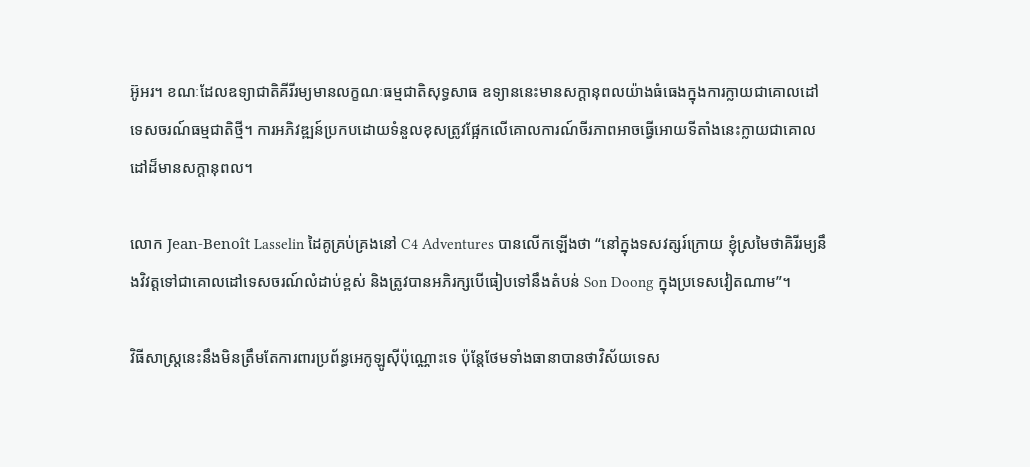អ៊ូអរ។ ខណៈដែលឧទ្យាជាតិគីរីរម្យមានលក្ខណៈធម្មជាតិសុទ្ធសាធ ឧទ្យាននេះមានសក្តានុពលយ៉ាងធំធេងក្នុងការក្លាយជាគោលដៅទេសចរណ៍ធម្មជាតិថ្មី។ ការអភិវឌ្ឍន៍ប្រកបដោយទំនួលខុសត្រូវផ្អែកលើគោលការណ៍ចីរភាពអាចធ្វើអោយទីតាំងនេះក្លាយជាគោលដៅដ៏មានសក្តានុពល។

លោក Jean-Benoît Lasselin ដៃគូគ្រប់គ្រងនៅ C4 Adventures បានលើកឡើងថា “នៅក្នុងទសវត្សរ៍ក្រោយ ខ្ញុំស្រមៃថាគិរីរម្យនឹងវិវត្តទៅជាគោលដៅទេសចរណ៍លំដាប់ខ្ពស់ និងត្រូវបានអភិរក្សបើធៀបទៅនឹងតំបន់ Son Doong ក្នុងប្រទេសវៀតណាម”។

វិធីសាស្រ្តនេះនឹងមិនត្រឹមតែការពារប្រព័ន្ធអេកូឡូស៊ីប៉ុណ្ណោះទេ ប៉ុន្តែថែមទាំងធានាបានថាវិស័យទេស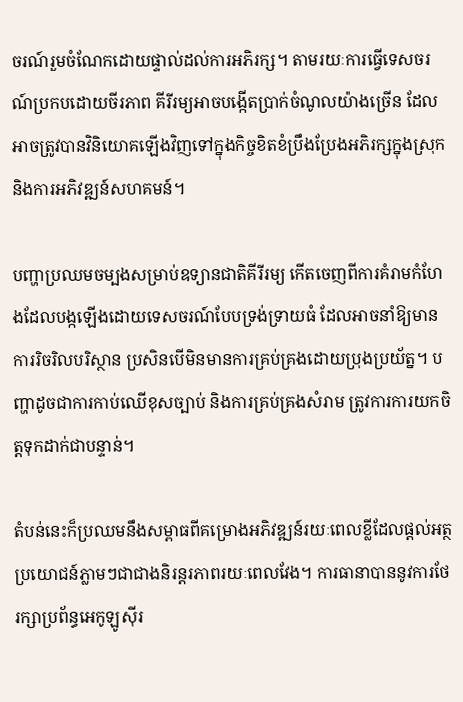ចរណ៍រួមចំណែកដោយផ្ទាល់ដល់ការអភិរក្ស។ តាមរយៈការធ្វើទេសចរណ៍ប្រកបដោយចីរភាព គីរីរម្យអាចបង្កើតប្រាក់ចំណូលយ៉ាងច្រើន ដែលអាចត្រូវបានវិនិយោគឡើងវិញទៅក្នុងកិច្ចខិតខំប្រឹងប្រែងអភិរក្សក្នុងស្រុក និងការអភិវឌ្ឍន៍សហគមន៍។

បញ្ហាប្រឈមចម្បងសម្រាប់ឧទ្យានជាតិគីរីរម្យ កើតចេញពីការគំរាមកំហែងដែលបង្កឡើងដោយទេសចរណ៍បែបទ្រង់ទ្រាយធំ ដែលអាចនាំឱ្យមានការរិចរិលបរិស្ថាន ប្រសិនបើមិនមានការគ្រប់គ្រងដោយប្រុងប្រយ័ត្ន។ បញ្ហាដូចជាការកាប់ឈើខុសច្បាប់ និងការគ្រប់គ្រងសំរាម ត្រូវការការយកចិត្តទុកដាក់ជាបន្ទាន់។

តំបន់នេះក៏ប្រឈមនឹងសម្ពាធពីគម្រោងអភិវឌ្ឍន៍រយៈពេលខ្លីដែលផ្តល់អត្ថប្រយោជន៍ភ្លាមៗជាជាងនិរន្តរភាពរយៈពេលវែង។ ការធានាបាននូវការថែរក្សាប្រព័ន្ធអេកូឡូស៊ីរ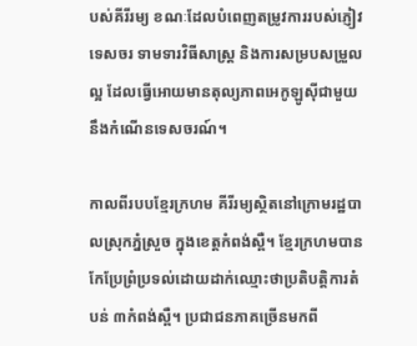បស់គីរីរម្យ ខណៈដែលបំពេញតម្រូវការរបស់ភ្ញៀវទេសចរ ទាមទារវិធីសាស្រ្ត និងការសម្របសម្រួលល្អ ដែលធ្វើអោយមានតុល្យភាពអេកូឡូស៊ីជាមួយនឹងកំណើនទេសចរណ៍។

កាលពីរបបខ្មែរក្រហម គីរីរម្យស្ថិតនៅក្រោមរដ្ឋបាលស្រុកភ្នំស្រួច ក្នុងខេត្តកំពង់ស្ពឺ។ ខ្មែរក្រហមបានកែប្រែព្រំប្រទល់ដោយដាក់ឈ្មោះថាប្រតិបត្តិការតំបន់ ៣កំពង់ស្ពឺ។ ប្រជាជនភាគច្រើនមកពី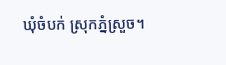ឃុំចំបក់ ស្រុកភ្នំស្រួច។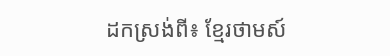ដកស្រង់ពី៖ ខ្មែរថាមស៍